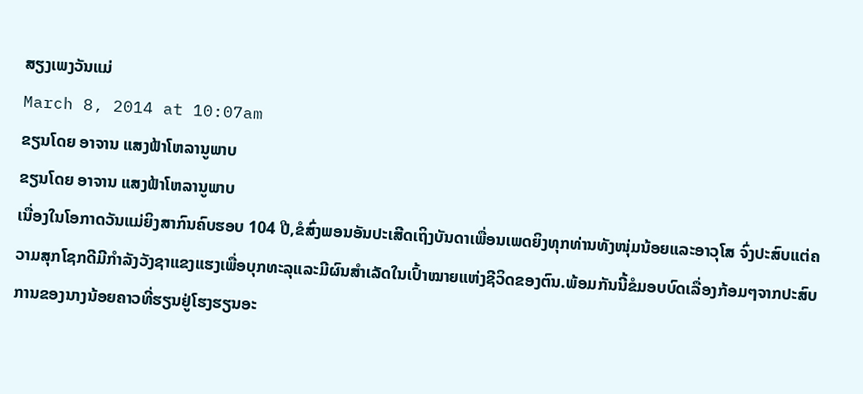ສຽງເພງວັນແມ່
March 8, 2014 at 10:07am
ຂຽນໂດຍ ອາຈານ ແສງຟ້າໂຫລານູພາບ
ຂຽນໂດຍ ອາຈານ ແສງຟ້າໂຫລານູພາບ
ເນື່ອງໃນໂອກາດວັນແມ່ຍິງສາກົນຄົບຮອບ 104 ປີ,ຂໍສົ່ງພອນອັນປະເສີດເຖິງບັນດາເພື່ອນເພດຍິງທຸກທ່ານທັງໜຸ່ມນ້ອຍແລະອາວຸໂສ ຈົ່ງປະສົບແຕ່ຄວາມສຸກໂຊກດີມີກຳລັງວັງຊາແຂງແຮງເພື່ອບຸກທະລຸແລະມີຜົນສຳເລັດໃນເປົ້າໝາຍແຫ່ງຊີວິດຂອງຕົນ.ພ້ອມກັນນີ້ຂໍມອບບົດເລື່ອງກ້ອມໆຈາກປະສົບການຂອງນາງນ້ອຍຄາວທີ່ຮຽນຢູ່ໂຮງຮຽນອະ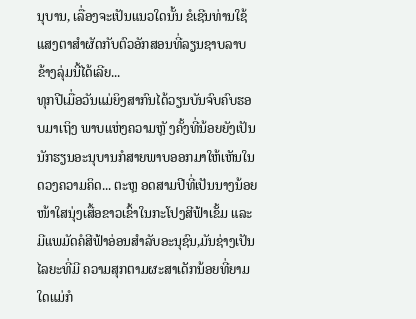ນຸບານ, ເລື່ອງຈະເປັນແນວໃດນັ້ນ ຂໍເຊີນທ່ານໃຊ້ແສງຕາສຳຜັດກັບຕົວອັກສອນທີ່ລຽນຊາບລາບຂ້າງລຸ່ມນີ້ໄດ້ເລີຍ...
ທຸກປີເມື່ອວັນແມ່ຍິງສາກົນໄດ້ວຽນບັນຈົບຄົບຮອບມາເຖິງ ພາບແຫ່ງຄວາມຫຼັ ງຄັ້ງທີ່ນ້ອຍຍັງເປັນນັກຮຽນອະນຸບານກໍສາຍພາບອອກມາໃຫ້ເຫັນໃນດວງຄວາມຄິດ... ຕະຫຼ ອດສາມປີທີ່ເປັນນາງນ້ອຍໜ້າໃສນຸ່ງເສື້ອຂາວເຂົ້າໃນກະໂປງສີຟ້າເຂັ້ມ ແລະມີແພມັດຄໍສີຟ້າອ່ອນສຳລັບອະນຸຊົນ,ມັນຊ່າງເປັນໄລຍະທີ່ມີ ຄວາມສຸກຕາມຜະສາເດັກນ້ອຍທີ່ຍາມໃດແມ່ກໍ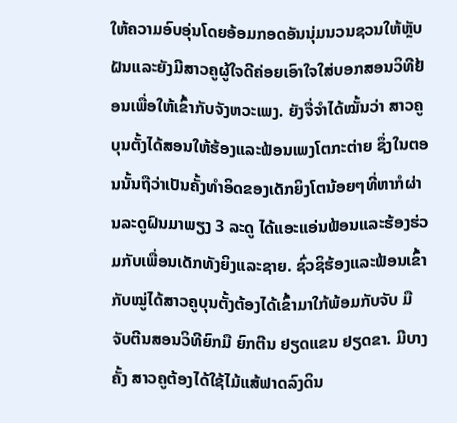ໃຫ້ຄວາມອົບອຸ່ນໂດຍອ້ອມກອດອັນນຸ່ມນວນຊວນໃຫ້ຫຼັບຝັນແລະຍັງມີສາວຄູຜູ້ໃຈດີຄ່ອຍເອົາໃຈໃສ່ບອກສອນວິທີຢ້ອນເພື່ອໃຫ້ເຂົ້າກັບຈັງຫວະເພງ. ຍັງຈື່ຈຳໄດ້ໝັ້ນວ່າ ສາວຄູບຸນຕັ້ງໄດ້ສອນໃຫ້ຮ້ອງແລະຟ້ອນເພງໂຕກະຕ່າຍ ຊຶ່ງໃນຕອນນັ້ນຖືວ່າເປັນຄັ້ງທຳອິດຂອງເດັກຍິງໂຕນ້ອຍໆທີ່ຫາກໍຜ່ານລະດູຝົນມາພຽງ 3 ລະດູ ໄດ້ແອະແອ່ນຟ້ອນແລະຮ້ອງຮ່ວມກັບເພື່ອນເດັກທັງຍິງແລະຊາຍ. ຊົ່ວຊິຮ້ອງແລະຟ້ອນເຂົ້າກັບໝູ່ໄດ້ສາວຄູບຸນຕັ້ງຕ້ອງໄດ້ເຂົ້າມາໃກ້ພ້ອມກັບຈັບ ມືຈັບຕີນສອນວິທີຍົກມື ຍົກຕີນ ຢຽດແຂນ ຢຽດຂາ. ມີບາງຄັ້ງ ສາວຄູຕ້ອງໄດ້ໃຊ້ໄມ້ແສ້ຟາດລົງດິນ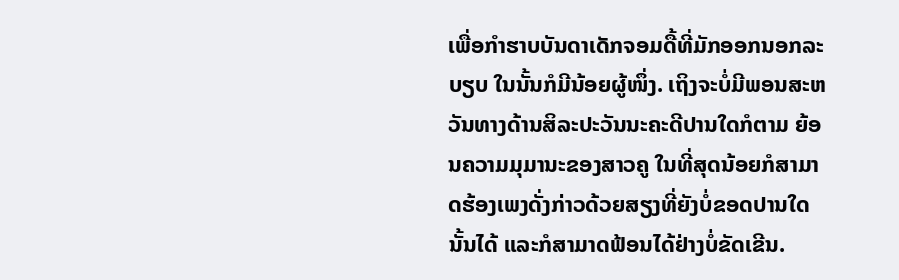ເພື່ອກຳຮາບບັນດາເດັກຈອມດື້ທີ່ມັກອອກນອກລະບຽບ ໃນນັ້ນກໍມີນ້ອຍຜູ້ໜຶ່ງ. ເຖິງຈະບໍ່ມີພອນສະຫວັນທາງດ້ານສິລະປະວັນນະຄະດີປານໃດກໍຕາມ ຍ້ອນຄວາມມຸມານະຂອງສາວຄູ ໃນທີ່ສຸດນ້ອຍກໍສາມາດຮ້ອງເພງດັ່ງກ່າວດ້ວຍສຽງທີ່ຍັງບໍ່ຂອດປານໃດນັ້ນໄດ້ ແລະກໍສາມາດຟ້ອນໄດ້ຢ່າງບໍ່ຂັດເຂີນ.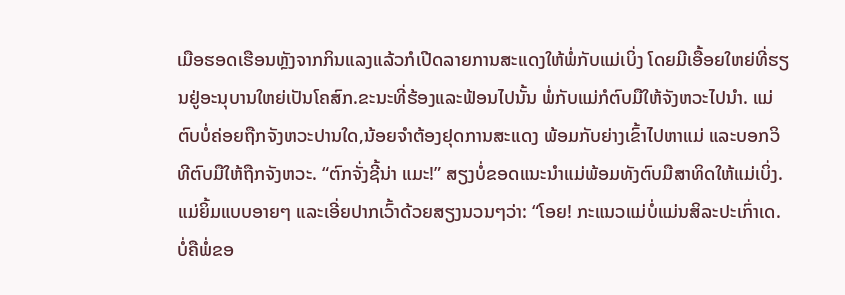ເມືອຮອດເຮືອນຫຼັງຈາກກິນແລງແລ້ວກໍເປີດລາຍການສະແດງໃຫ້ພໍ່ກັບແມ່ເບິ່ງ ໂດຍມີເອື້ອຍໃຫຍ່ທີ່ຮຽນຢູ່ອະນຸບານໃຫຍ່ເປັນໂຄສົກ.ຂະນະທີ່ຮ້ອງແລະຟ້ອນໄປນັ້ນ ພໍ່ກັບແມ່ກໍຕົບມືໃຫ້ຈັງຫວະໄປນຳ. ແມ່ຕົບບໍ່ຄ່ອຍຖືກຈັງຫວະປານໃດ,ນ້ອຍຈຳຕ້ອງຢຸດການສະແດງ ພ້ອມກັບຍ່າງເຂົ້າໄປຫາແມ່ ແລະບອກວິທີຕົບມືໃຫ້ຖືກຈັງຫວະ. “ຕົກຈັ່ງຊີ້ນ່າ ແມະ!” ສຽງບໍ່ຂອດແນະນຳແມ່ພ້ອມທັງຕົບມືສາທິດໃຫ້ແມ່ເບິ່ງ. ແມ່ຍິ້ມແບບອາຍໆ ແລະເອີ່ຍປາກເວົ້າດ້ວຍສຽງນວນໆວ່າ: “ໂອຍ! ກະແນວແມ່ບໍ່ແມ່ນສິລະປະເກົ່າເດ. ບໍ່ຄືພໍ່ຂອ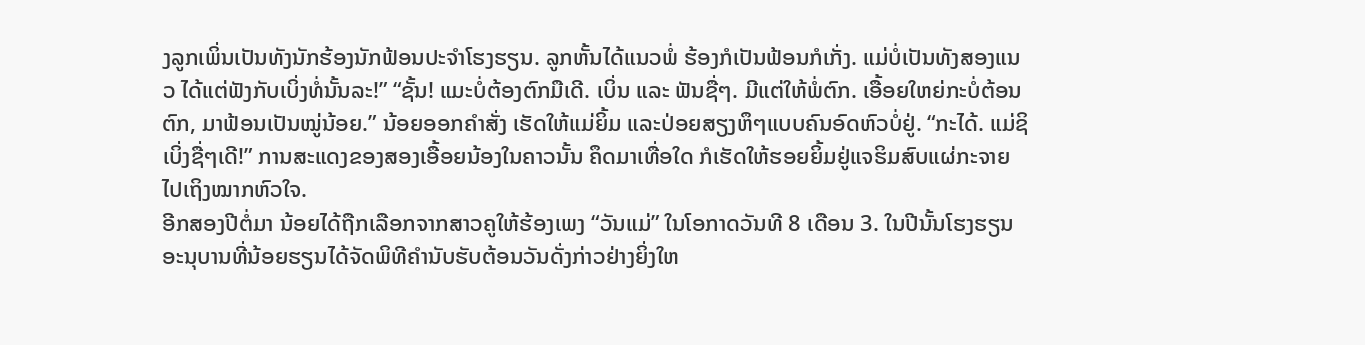ງລູກເພິ່ນເປັນທັງນັກຮ້ອງນັກຟ້ອນປະຈຳໂຮງຮຽນ. ລູກຫັ້ນໄດ້ແນວພໍ່ ຮ້ອງກໍເປັນຟ້ອນກໍເກັ່ງ. ແມ່ບໍ່ເປັນທັງສອງແນວ ໄດ້ແຕ່ຟັງກັບເບິ່ງທໍ່ນັ້ນລະ!” “ຊັ້ນ! ແມະບໍ່ຕ້ອງຕົກມືເດີ. ເບິ່ນ ແລະ ຟັນຊື່ໆ. ມີແຕ່ໃຫ້ພໍ່ຕົກ. ເອື້ອຍໃຫຍ່ກະບໍ່ຕ້ອນຕົກ, ມາຟ້ອນເປັນໝູ່ນ້ອຍ.” ນ້ອຍອອກຄຳສັ່ງ ເຮັດໃຫ້ແມ່ຍິ້ມ ແລະປ່ອຍສຽງຫຶໆແບບຄົນອົດຫົວບໍ່ຢູ່. “ກະໄດ້. ແມ່ຊິເບິ່ງຊື່ໆເດີ!” ການສະແດງຂອງສອງເອື້ອຍນ້ອງໃນຄາວນັ້ນ ຄຶດມາເທື່ອໃດ ກໍເຮັດໃຫ້ຮອຍຍິ້ມຢູ່ແຈຮິມສົບແຜ່ກະຈາຍໄປເຖິງໝາກຫົວໃຈ.
ອີກສອງປີຕໍ່ມາ ນ້ອຍໄດ້ຖືກເລືອກຈາກສາວຄູໃຫ້ຮ້ອງເພງ “ວັນແມ່” ໃນໂອກາດວັນທີ 8 ເດືອນ 3. ໃນປີນັ້ນໂຮງຮຽນອະນຸບານທີ່ນ້ອຍຮຽນໄດ້ຈັດພິທີຄຳນັບຮັບຕ້ອນວັນດັ່ງກ່າວຢ່າງຍິ່ງໃຫ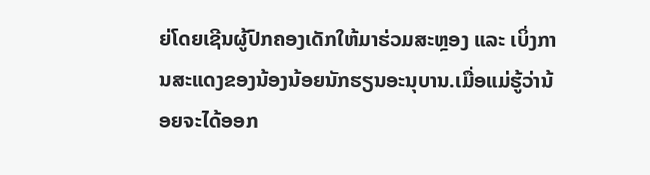ຍ່ໂດຍເຊີນຜູ້ປົກຄອງເດັກໃຫ້ມາຮ່ວມສະຫຼອງ ແລະ ເບິ່ງການສະແດງຂອງນ້ອງນ້ອຍນັກຮຽນອະນຸບານ.ເມື່ອແມ່ຮູ້ວ່ານ້ອຍຈະໄດ້ອອກ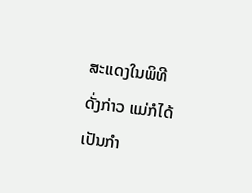ສະແດງໃນພິທີດັ່ງກ່າວ ແມ່ກໍໄດ້ເປັນກຳ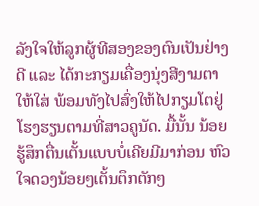ລັງໃຈໃຫ້ລູກຜູ້ທີສອງຂອງຕົນເປັນຢ່າງດີ ແລະ ໄດ້ກະກຽມເຄື່ອງນຸ່ງສີງາມຕາໃຫ້ໃສ່ ພ້ອມທັງໄປສົ່ງໃຫ້ໄປກຽມໂຕຢູ່ໂຮງຮຽນຕາມທີ່ສາວຄູນັດ. ມື້ນັ້ນ ນ້ອຍຮູ້ສຶກຕື່ນເຕັ້ນແບບບໍ່ເຄີຍມີມາກ່ອນ ຫົວໃຈດວງນ້ອຍໆເຕັ້ນຕຶກຕັກໆ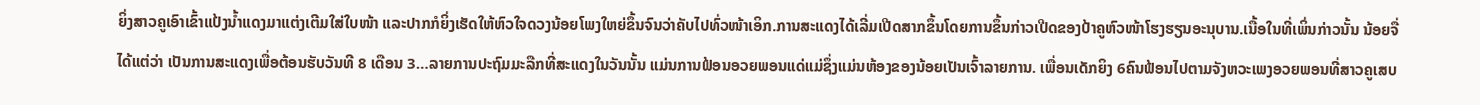ຍິ່ງສາວຄູເອົາເຂົ້າແປ້ງນໍ້າແດງມາແຕ່ງເຕີມໃສ່ໃບໜ້າ ແລະປາກກໍຍິ່ງເຮັດໃຫ້ຫົວໃຈດວງນ້ອຍໂພງໃຫຍ່ຂຶ້ນຈົນວ່າຄັບໄປທົ່ວໜ້າເອິກ.ການສະແດງໄດ້ເລີ່ມເປີດສາກຂຶ້ນໂດຍການຂຶ້ນກ່າວເປີດຂອງປ້າຄູຫົວໜ້າໂຮງຮຽນອະນຸບານ.ເນື້ອໃນທີ່ເພິ່ນກ່າວນັ້ນ ນ້ອຍຈື່ໄດ້ແຕ່ວ່າ ເປັນການສະແດງເພື່ອຕ້ອນຮັບວັນທີ 8 ເດືອນ 3…ລາຍການປະຖົມມະລືກທີ່ສະແດງໃນວັນນັ້ນ ແມ່ນການຟ້ອນອວຍພອນແດ່ແມ່ຊຶ່ງແມ່ນຫ້ອງຂອງນ້ອຍເປັນເຈົ້າລາຍການ. ເພື່ອນເດັກຍິງ 6ຄົນຟ້ອນໄປຕາມຈັງຫວະເພງອວຍພອນທີ່ສາວຄູເສບ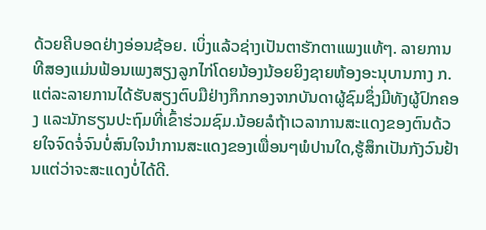ດ້ວຍຄີບອດຢ່າງອ່ອນຊ້ອຍ. ເບິ່ງແລ້ວຊ່າງເປັນຕາຮັກຕາແພງແທ້ໆ. ລາຍການທີສອງແມ່ນຟ້ອນເພງສຽງລູກໄກ່ໂດຍນ້ອງນ້ອຍຍິງຊາຍຫ້ອງອະນຸບານກາງ ກ.ແຕ່ລະລາຍການໄດ້ຮັບສຽງຕົບມືຢ່າງກຶກກອງຈາກບັນດາຜູ້ຊົມຊຶ່ງມີທັງຜູ້ປົກຄອງ ແລະນັກຮຽນປະຖົມທີ່ເຂົ້າຮ່ວມຊົມ.ນ້ອຍລໍຖ້າເວລາການສະແດງຂອງຕົນດ້ວຍໃຈຈົດຈໍ່ຈົນບໍ່ສົນໃຈນຳການສະແດງຂອງເພື່ອນໆພໍປານໃດ,ຮູ້ສຶກເປັນກັງວົນຢ້ານແຕ່ວ່າຈະສະແດງບໍ່ໄດ້ດີ.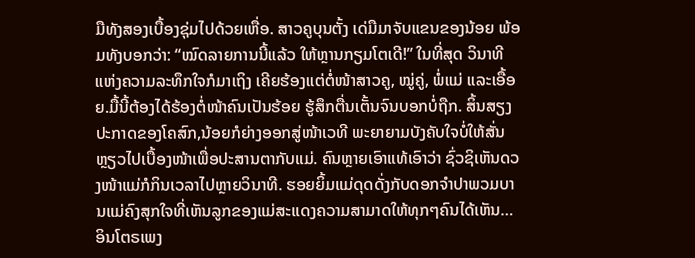ມືທັງສອງເບື້ອງຊຸ່ມໄປດ້ວຍເຫື່ອ. ສາວຄູບຸນຕັ້ງ ເດ່ມືມາຈັບແຂນຂອງນ້ອຍ ພ້ອມທັງບອກວ່າ: “ໝົດລາຍການນີ້ແລ້ວ ໃຫ້ຫຼານກຽມໂຕເດີ!” ໃນທີ່ສຸດ ວິນາທີແຫ່ງຄວາມລະທຶກໃຈກໍມາເຖິງ ເຄີຍຮ້ອງແຕ່ຕໍ່ໜ້າສາວຄູ, ໝູ່ຄູ່, ພໍ່ແມ່ ແລະເອື້ອຍ.ມື້ນີ້ຕ້ອງໄດ້ຮ້ອງຕໍ່ໜ້າຄົນເປັນຮ້ອຍ ຮູ້ສຶກຕື່ນເຕັ້ນຈົນບອກບໍ່ຖືກ. ສິ້ນສຽງປະກາດຂອງໂຄສົກ,ນ້ອຍກໍຍ່າງອອກສູ່ໜ້າເວທີ ພະຍາຍາມບັງຄັບໃຈບໍ່ໃຫ້ສັ່ນ ຫຼຽວໄປເບື້ອງໜ້າເພື່ອປະສານຕາກັບແມ່. ຄົນຫຼາຍເອົາແທ້ເອົາວ່າ ຊົ່ວຊິເຫັນດວງໜ້າແມ່ກໍກິນເວລາໄປຫຼາຍວິນາທີ. ຮອຍຍິ້ມແມ່ດຸດດັ່ງກັບດອກຈຳປາພວມບານແມ່ຄົງສຸກໃຈທີ່ເຫັນລູກຂອງແມ່ສະແດງຄວາມສາມາດໃຫ້ທຸກໆຄົນໄດ້ເຫັນ… ອິນໂຕຣເພງ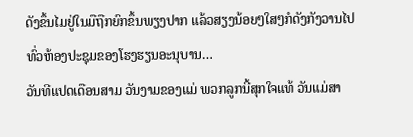ດັງຂຶ້ນໄມຢູ່ໃນມືຖືກຍົກຂຶ້ນພຽງປາກ ແລ້ວສຽງນ້ອຍໆໃສໆກໍດັງກັງວານໄປທົ່ວຫ້ອງປະຊຸມຂອງໂຮງຮຽນອະນຸບານ…
ວັນທີແປດເດືອນສາມ ວັນງາມຂອງແມ່ ພວກລູກນີ້ສຸກໃຈແທ້ ວັນແມ່ສາ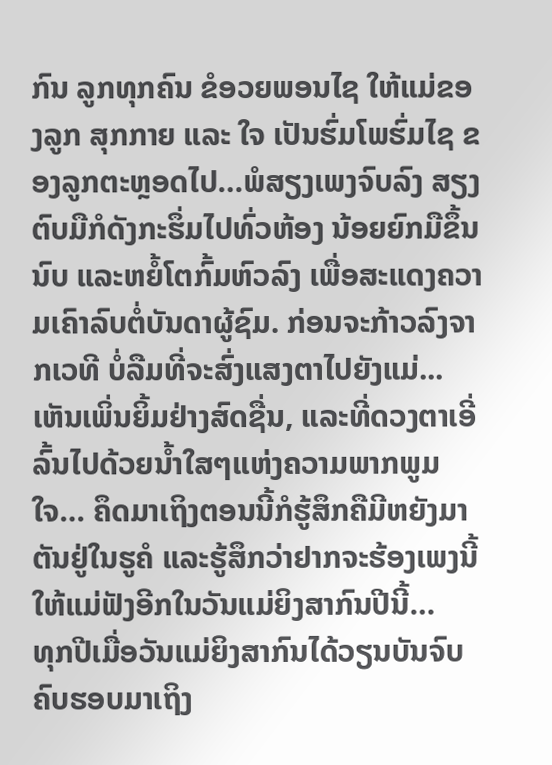ກົນ ລູກທຸກຄົນ ຂໍອວຍພອນໄຊ ໃຫ້ແມ່ຂອງລູກ ສຸກກາຍ ແລະ ໃຈ ເປັນຮົ່ມໂພຮົ່ມໄຊ ຂອງລູກຕະຫຼອດໄປ…ພໍສຽງເພງຈົບລົງ ສຽງຕົບມືກໍດັງກະຮຶ່ມໄປທົ່ວຫ້ອງ ນ້ອຍຍົກມືຂຶ້ນນົບ ແລະຫຍໍ້ໂຕກົ້ມຫົວລົງ ເພື່ອສະແດງຄວາມເຄົາລົບຕໍ່ບັນດາຜູ້ຊົມ. ກ່ອນຈະກ້າວລົງຈາກເວທີ ບໍ່ລືມທີ່ຈະສົ່ງແສງຕາໄປຍັງແມ່... ເຫັນເພິ່ນຍິ້ມຢ່າງສົດຊື່ນ, ແລະທີ່ດວງຕາເອີ່ລົ້ນໄປດ້ວຍນໍ້າໃສໆແຫ່ງຄວາມພາກພູມໃຈ… ຄຶດມາເຖິງຕອນນີ້ກໍຮູ້ສຶກຄືມີຫຍັງມາຕັນຢູ່ໃນຮູຄໍ ແລະຮູ້ສຶກວ່າຢາກຈະຮ້ອງເພງນີ້ໃຫ້ແມ່ຟັງອີກໃນວັນແມ່ຍິງສາກົນປີນີ້…
ທຸກປີເມື່ອວັນແມ່ຍິງສາກົນໄດ້ວຽນບັນຈົບຄົບຮອບມາເຖິງ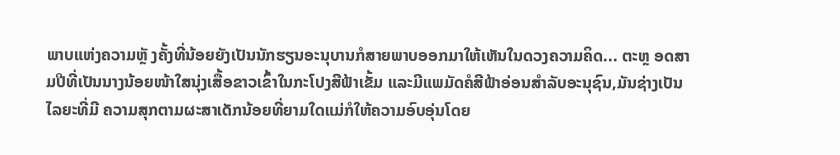ພາບແຫ່ງຄວາມຫຼັ ງຄັ້ງທີ່ນ້ອຍຍັງເປັນນັກຮຽນອະນຸບານກໍສາຍພາບອອກມາໃຫ້ເຫັນໃນດວງຄວາມຄິດ... ຕະຫຼ ອດສາມປີທີ່ເປັນນາງນ້ອຍໜ້າໃສນຸ່ງເສື້ອຂາວເຂົ້າໃນກະໂປງສີຟ້າເຂັ້ມ ແລະມີແພມັດຄໍສີຟ້າອ່ອນສຳລັບອະນຸຊົນ,ມັນຊ່າງເປັນໄລຍະທີ່ມີ ຄວາມສຸກຕາມຜະສາເດັກນ້ອຍທີ່ຍາມໃດແມ່ກໍໃຫ້ຄວາມອົບອຸ່ນໂດຍ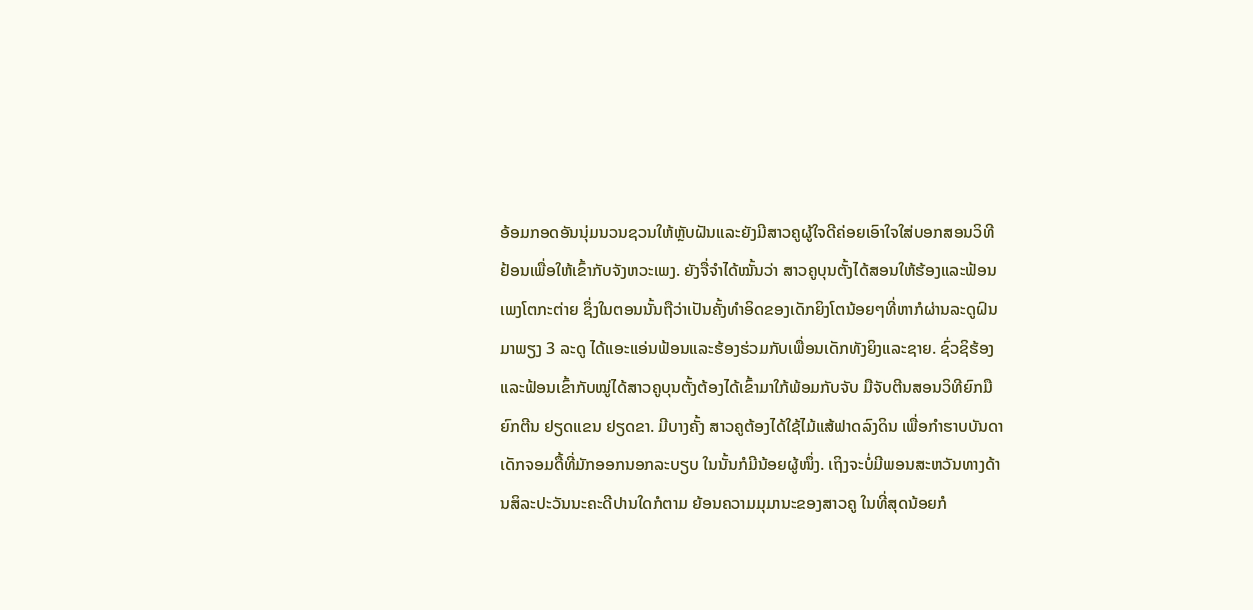ອ້ອມກອດອັນນຸ່ມນວນຊວນໃຫ້ຫຼັບຝັນແລະຍັງມີສາວຄູຜູ້ໃຈດີຄ່ອຍເອົາໃຈໃສ່ບອກສອນວິທີຢ້ອນເພື່ອໃຫ້ເຂົ້າກັບຈັງຫວະເພງ. ຍັງຈື່ຈຳໄດ້ໝັ້ນວ່າ ສາວຄູບຸນຕັ້ງໄດ້ສອນໃຫ້ຮ້ອງແລະຟ້ອນເພງໂຕກະຕ່າຍ ຊຶ່ງໃນຕອນນັ້ນຖືວ່າເປັນຄັ້ງທຳອິດຂອງເດັກຍິງໂຕນ້ອຍໆທີ່ຫາກໍຜ່ານລະດູຝົນມາພຽງ 3 ລະດູ ໄດ້ແອະແອ່ນຟ້ອນແລະຮ້ອງຮ່ວມກັບເພື່ອນເດັກທັງຍິງແລະຊາຍ. ຊົ່ວຊິຮ້ອງແລະຟ້ອນເຂົ້າກັບໝູ່ໄດ້ສາວຄູບຸນຕັ້ງຕ້ອງໄດ້ເຂົ້າມາໃກ້ພ້ອມກັບຈັບ ມືຈັບຕີນສອນວິທີຍົກມື ຍົກຕີນ ຢຽດແຂນ ຢຽດຂາ. ມີບາງຄັ້ງ ສາວຄູຕ້ອງໄດ້ໃຊ້ໄມ້ແສ້ຟາດລົງດິນ ເພື່ອກຳຮາບບັນດາເດັກຈອມດື້ທີ່ມັກອອກນອກລະບຽບ ໃນນັ້ນກໍມີນ້ອຍຜູ້ໜຶ່ງ. ເຖິງຈະບໍ່ມີພອນສະຫວັນທາງດ້ານສິລະປະວັນນະຄະດີປານໃດກໍຕາມ ຍ້ອນຄວາມມຸມານະຂອງສາວຄູ ໃນທີ່ສຸດນ້ອຍກໍ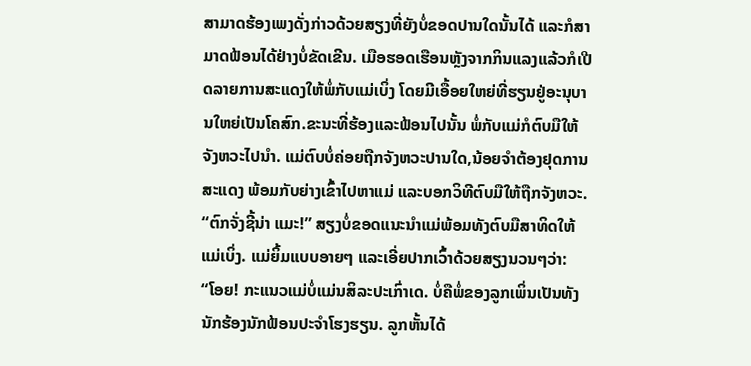ສາມາດຮ້ອງເພງດັ່ງກ່າວດ້ວຍສຽງທີ່ຍັງບໍ່ຂອດປານໃດນັ້ນໄດ້ ແລະກໍສາມາດຟ້ອນໄດ້ຢ່າງບໍ່ຂັດເຂີນ. ເມືອຮອດເຮືອນຫຼັງຈາກກິນແລງແລ້ວກໍເປີດລາຍການສະແດງໃຫ້ພໍ່ກັບແມ່ເບິ່ງ ໂດຍມີເອື້ອຍໃຫຍ່ທີ່ຮຽນຢູ່ອະນຸບານໃຫຍ່ເປັນໂຄສົກ.ຂະນະທີ່ຮ້ອງແລະຟ້ອນໄປນັ້ນ ພໍ່ກັບແມ່ກໍຕົບມືໃຫ້ຈັງຫວະໄປນຳ. ແມ່ຕົບບໍ່ຄ່ອຍຖືກຈັງຫວະປານໃດ,ນ້ອຍຈຳຕ້ອງຢຸດການສະແດງ ພ້ອມກັບຍ່າງເຂົ້າໄປຫາແມ່ ແລະບອກວິທີຕົບມືໃຫ້ຖືກຈັງຫວະ. “ຕົກຈັ່ງຊີ້ນ່າ ແມະ!” ສຽງບໍ່ຂອດແນະນຳແມ່ພ້ອມທັງຕົບມືສາທິດໃຫ້ແມ່ເບິ່ງ. ແມ່ຍິ້ມແບບອາຍໆ ແລະເອີ່ຍປາກເວົ້າດ້ວຍສຽງນວນໆວ່າ: “ໂອຍ! ກະແນວແມ່ບໍ່ແມ່ນສິລະປະເກົ່າເດ. ບໍ່ຄືພໍ່ຂອງລູກເພິ່ນເປັນທັງນັກຮ້ອງນັກຟ້ອນປະຈຳໂຮງຮຽນ. ລູກຫັ້ນໄດ້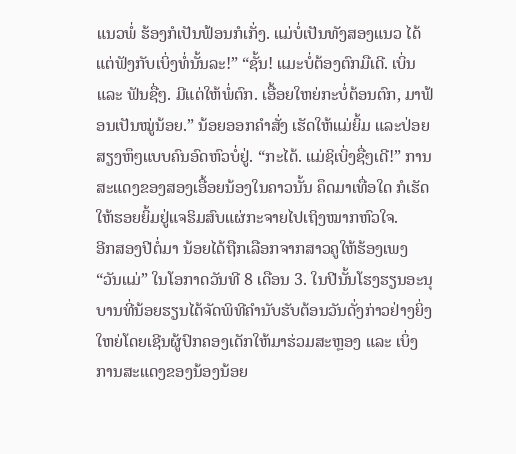ແນວພໍ່ ຮ້ອງກໍເປັນຟ້ອນກໍເກັ່ງ. ແມ່ບໍ່ເປັນທັງສອງແນວ ໄດ້ແຕ່ຟັງກັບເບິ່ງທໍ່ນັ້ນລະ!” “ຊັ້ນ! ແມະບໍ່ຕ້ອງຕົກມືເດີ. ເບິ່ນ ແລະ ຟັນຊື່ໆ. ມີແຕ່ໃຫ້ພໍ່ຕົກ. ເອື້ອຍໃຫຍ່ກະບໍ່ຕ້ອນຕົກ, ມາຟ້ອນເປັນໝູ່ນ້ອຍ.” ນ້ອຍອອກຄຳສັ່ງ ເຮັດໃຫ້ແມ່ຍິ້ມ ແລະປ່ອຍສຽງຫຶໆແບບຄົນອົດຫົວບໍ່ຢູ່. “ກະໄດ້. ແມ່ຊິເບິ່ງຊື່ໆເດີ!” ການສະແດງຂອງສອງເອື້ອຍນ້ອງໃນຄາວນັ້ນ ຄຶດມາເທື່ອໃດ ກໍເຮັດໃຫ້ຮອຍຍິ້ມຢູ່ແຈຮິມສົບແຜ່ກະຈາຍໄປເຖິງໝາກຫົວໃຈ.
ອີກສອງປີຕໍ່ມາ ນ້ອຍໄດ້ຖືກເລືອກຈາກສາວຄູໃຫ້ຮ້ອງເພງ “ວັນແມ່” ໃນໂອກາດວັນທີ 8 ເດືອນ 3. ໃນປີນັ້ນໂຮງຮຽນອະນຸບານທີ່ນ້ອຍຮຽນໄດ້ຈັດພິທີຄຳນັບຮັບຕ້ອນວັນດັ່ງກ່າວຢ່າງຍິ່ງໃຫຍ່ໂດຍເຊີນຜູ້ປົກຄອງເດັກໃຫ້ມາຮ່ວມສະຫຼອງ ແລະ ເບິ່ງການສະແດງຂອງນ້ອງນ້ອຍ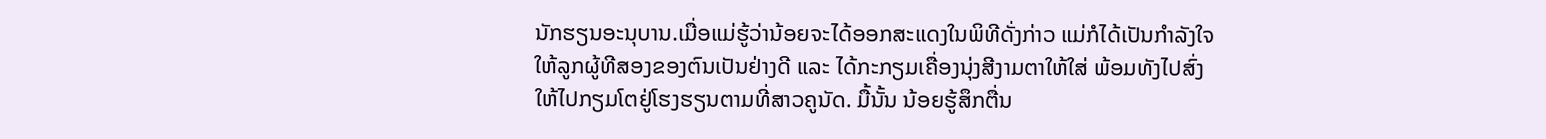ນັກຮຽນອະນຸບານ.ເມື່ອແມ່ຮູ້ວ່ານ້ອຍຈະໄດ້ອອກສະແດງໃນພິທີດັ່ງກ່າວ ແມ່ກໍໄດ້ເປັນກຳລັງໃຈໃຫ້ລູກຜູ້ທີສອງຂອງຕົນເປັນຢ່າງດີ ແລະ ໄດ້ກະກຽມເຄື່ອງນຸ່ງສີງາມຕາໃຫ້ໃສ່ ພ້ອມທັງໄປສົ່ງໃຫ້ໄປກຽມໂຕຢູ່ໂຮງຮຽນຕາມທີ່ສາວຄູນັດ. ມື້ນັ້ນ ນ້ອຍຮູ້ສຶກຕື່ນ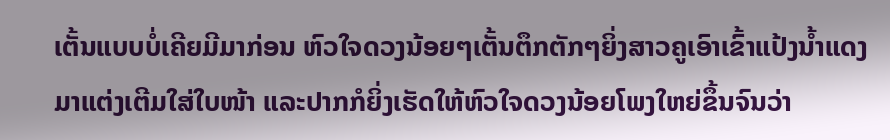ເຕັ້ນແບບບໍ່ເຄີຍມີມາກ່ອນ ຫົວໃຈດວງນ້ອຍໆເຕັ້ນຕຶກຕັກໆຍິ່ງສາວຄູເອົາເຂົ້າແປ້ງນໍ້າແດງມາແຕ່ງເຕີມໃສ່ໃບໜ້າ ແລະປາກກໍຍິ່ງເຮັດໃຫ້ຫົວໃຈດວງນ້ອຍໂພງໃຫຍ່ຂຶ້ນຈົນວ່າ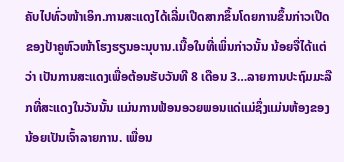ຄັບໄປທົ່ວໜ້າເອິກ.ການສະແດງໄດ້ເລີ່ມເປີດສາກຂຶ້ນໂດຍການຂຶ້ນກ່າວເປີດຂອງປ້າຄູຫົວໜ້າໂຮງຮຽນອະນຸບານ.ເນື້ອໃນທີ່ເພິ່ນກ່າວນັ້ນ ນ້ອຍຈື່ໄດ້ແຕ່ວ່າ ເປັນການສະແດງເພື່ອຕ້ອນຮັບວັນທີ 8 ເດືອນ 3…ລາຍການປະຖົມມະລືກທີ່ສະແດງໃນວັນນັ້ນ ແມ່ນການຟ້ອນອວຍພອນແດ່ແມ່ຊຶ່ງແມ່ນຫ້ອງຂອງນ້ອຍເປັນເຈົ້າລາຍການ. ເພື່ອນ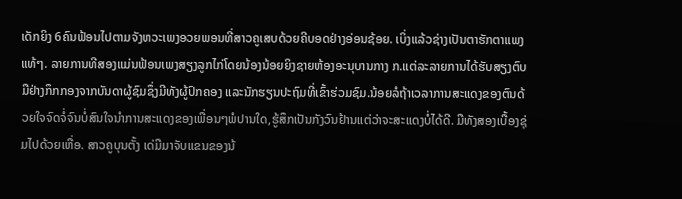ເດັກຍິງ 6ຄົນຟ້ອນໄປຕາມຈັງຫວະເພງອວຍພອນທີ່ສາວຄູເສບດ້ວຍຄີບອດຢ່າງອ່ອນຊ້ອຍ. ເບິ່ງແລ້ວຊ່າງເປັນຕາຮັກຕາແພງແທ້ໆ. ລາຍການທີສອງແມ່ນຟ້ອນເພງສຽງລູກໄກ່ໂດຍນ້ອງນ້ອຍຍິງຊາຍຫ້ອງອະນຸບານກາງ ກ.ແຕ່ລະລາຍການໄດ້ຮັບສຽງຕົບມືຢ່າງກຶກກອງຈາກບັນດາຜູ້ຊົມຊຶ່ງມີທັງຜູ້ປົກຄອງ ແລະນັກຮຽນປະຖົມທີ່ເຂົ້າຮ່ວມຊົມ.ນ້ອຍລໍຖ້າເວລາການສະແດງຂອງຕົນດ້ວຍໃຈຈົດຈໍ່ຈົນບໍ່ສົນໃຈນຳການສະແດງຂອງເພື່ອນໆພໍປານໃດ,ຮູ້ສຶກເປັນກັງວົນຢ້ານແຕ່ວ່າຈະສະແດງບໍ່ໄດ້ດີ. ມືທັງສອງເບື້ອງຊຸ່ມໄປດ້ວຍເຫື່ອ. ສາວຄູບຸນຕັ້ງ ເດ່ມືມາຈັບແຂນຂອງນ້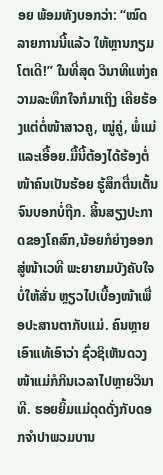ອຍ ພ້ອມທັງບອກວ່າ: “ໝົດລາຍການນີ້ແລ້ວ ໃຫ້ຫຼານກຽມໂຕເດີ!” ໃນທີ່ສຸດ ວິນາທີແຫ່ງຄວາມລະທຶກໃຈກໍມາເຖິງ ເຄີຍຮ້ອງແຕ່ຕໍ່ໜ້າສາວຄູ, ໝູ່ຄູ່, ພໍ່ແມ່ ແລະເອື້ອຍ.ມື້ນີ້ຕ້ອງໄດ້ຮ້ອງຕໍ່ໜ້າຄົນເປັນຮ້ອຍ ຮູ້ສຶກຕື່ນເຕັ້ນຈົນບອກບໍ່ຖືກ. ສິ້ນສຽງປະກາດຂອງໂຄສົກ,ນ້ອຍກໍຍ່າງອອກສູ່ໜ້າເວທີ ພະຍາຍາມບັງຄັບໃຈບໍ່ໃຫ້ສັ່ນ ຫຼຽວໄປເບື້ອງໜ້າເພື່ອປະສານຕາກັບແມ່. ຄົນຫຼາຍເອົາແທ້ເອົາວ່າ ຊົ່ວຊິເຫັນດວງໜ້າແມ່ກໍກິນເວລາໄປຫຼາຍວິນາທີ. ຮອຍຍິ້ມແມ່ດຸດດັ່ງກັບດອກຈຳປາພວມບານ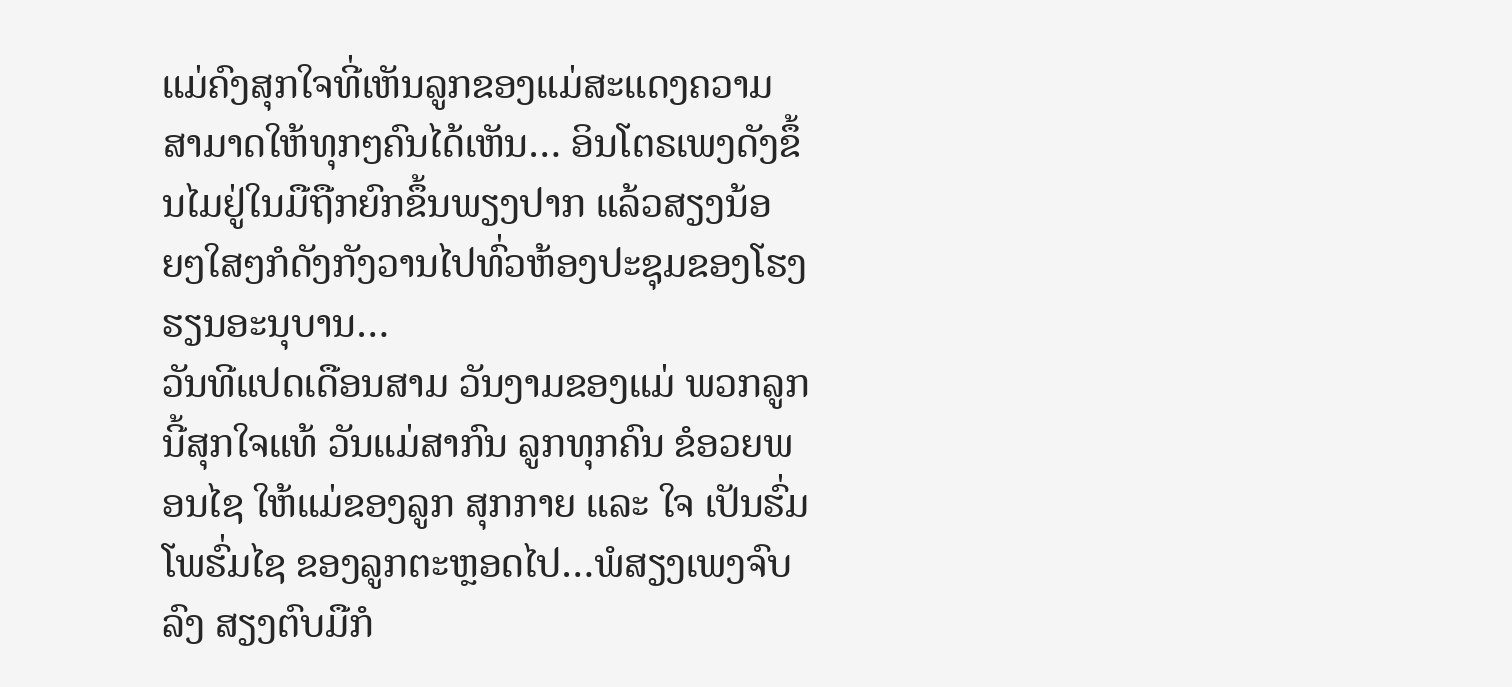ແມ່ຄົງສຸກໃຈທີ່ເຫັນລູກຂອງແມ່ສະແດງຄວາມສາມາດໃຫ້ທຸກໆຄົນໄດ້ເຫັນ… ອິນໂຕຣເພງດັງຂຶ້ນໄມຢູ່ໃນມືຖືກຍົກຂຶ້ນພຽງປາກ ແລ້ວສຽງນ້ອຍໆໃສໆກໍດັງກັງວານໄປທົ່ວຫ້ອງປະຊຸມຂອງໂຮງຮຽນອະນຸບານ…
ວັນທີແປດເດືອນສາມ ວັນງາມຂອງແມ່ ພວກລູກນີ້ສຸກໃຈແທ້ ວັນແມ່ສາກົນ ລູກທຸກຄົນ ຂໍອວຍພອນໄຊ ໃຫ້ແມ່ຂອງລູກ ສຸກກາຍ ແລະ ໃຈ ເປັນຮົ່ມໂພຮົ່ມໄຊ ຂອງລູກຕະຫຼອດໄປ…ພໍສຽງເພງຈົບລົງ ສຽງຕົບມືກໍ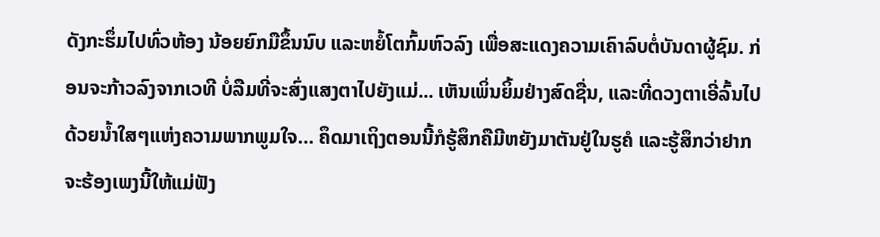ດັງກະຮຶ່ມໄປທົ່ວຫ້ອງ ນ້ອຍຍົກມືຂຶ້ນນົບ ແລະຫຍໍ້ໂຕກົ້ມຫົວລົງ ເພື່ອສະແດງຄວາມເຄົາລົບຕໍ່ບັນດາຜູ້ຊົມ. ກ່ອນຈະກ້າວລົງຈາກເວທີ ບໍ່ລືມທີ່ຈະສົ່ງແສງຕາໄປຍັງແມ່... ເຫັນເພິ່ນຍິ້ມຢ່າງສົດຊື່ນ, ແລະທີ່ດວງຕາເອີ່ລົ້ນໄປດ້ວຍນໍ້າໃສໆແຫ່ງຄວາມພາກພູມໃຈ… ຄຶດມາເຖິງຕອນນີ້ກໍຮູ້ສຶກຄືມີຫຍັງມາຕັນຢູ່ໃນຮູຄໍ ແລະຮູ້ສຶກວ່າຢາກຈະຮ້ອງເພງນີ້ໃຫ້ແມ່ຟັງ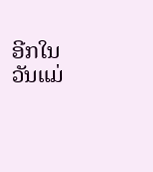ອີກໃນວັນແມ່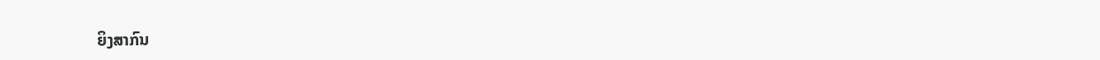ຍິງສາກົນ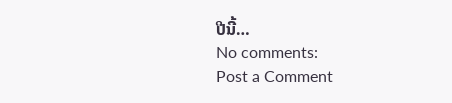ປີນີ້…
No comments:
Post a Comment